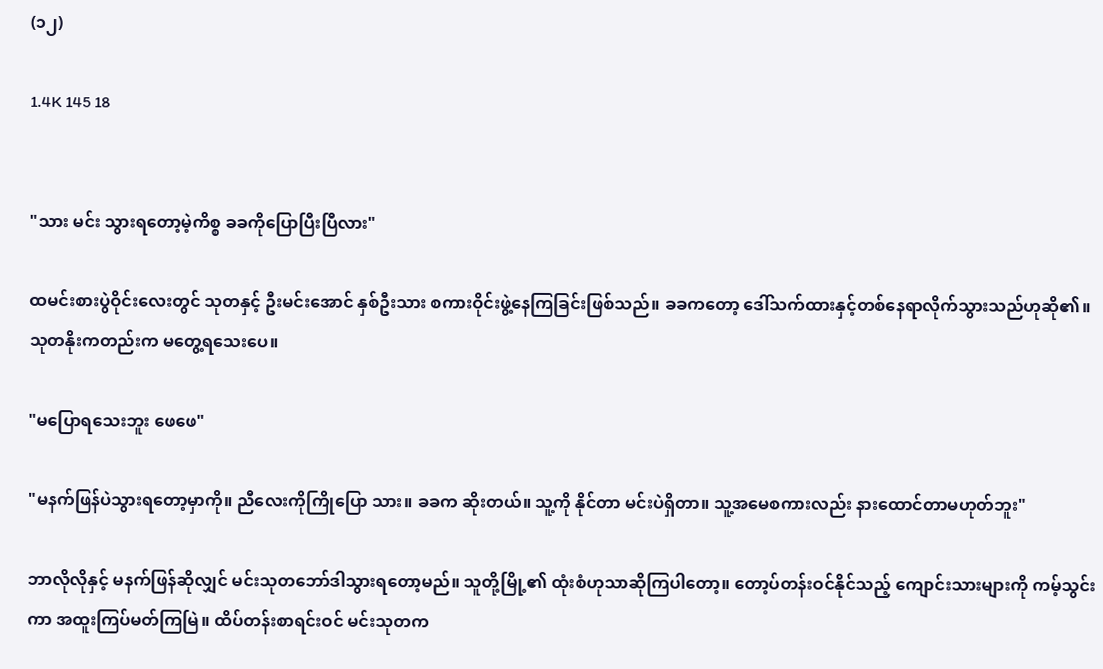(၁၂)

1.4K 145 18


"သား မင်း သွားရတော့မဲ့ကိစ္စ ခခကိုပြောပြီးပြီလား"

ထမင်းစားပွဲဝိုင်းလေးတွင် သုတနှင့် ဦးမင်းအောင် နှစ်ဦးသား စကားဝိုင်းဖွဲ့နေကြခြင်းဖြစ်သည်။ ခခကတော့ ဒေါ်သက်ထားနှင့်တစ်နေရာလိုက်သွားသည်ဟုဆို၏။ သုတနိုးကတည်းက မတွေ့ရသေးပေ။

"မပြောရသေးဘူး ဖေဖေ"

"မနက်ဖြန်ပဲသွားရတော့မှာကို။ ညီလေးကိုကြိုပြော သား။ ခခက ဆိုးတယ်။ သူ့ကို နိုင်တာ မင်းပဲရှိတာ။ သူ့အမေစကားလည်း နားထောင်တာမဟုတ်ဘူး"

ဘာလိုလိုနှင့် မနက်ဖြန်ဆိုလျှင် မင်းသုတဘော်ဒါသွားရတော့မည်။ သူတို့မြို့၏ ထုံးစံဟုသာဆိုကြပါတော့။ တော့ပ်တန်းဝင်နိုင်သည့် ကျောင်းသားများကို ကမ့်သွင်းကာ အထူးကြပ်မတ်ကြမြဲ။ ထိပ်တန်းစာရင်းဝင် မင်းသုတက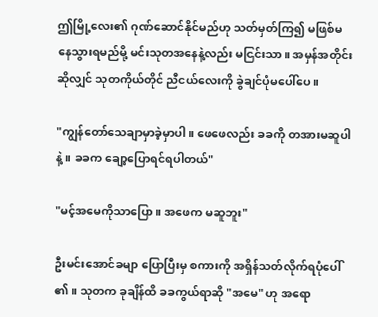ဤမြို့လေး၏ ဂုဏ်ဆောင်နိုင်မည်ဟု သတ်မှတ်ကြ၍ မဖြစ်မနေသွားရမည်မို့ မင်းသုတအနေနဲ့လည်း မငြင်းသာ။ အမှန်အတိုင်းဆိုလျှင် သုတကိုယ်တိုင် ညီငယ်လေးကို ခွဲချင်ပုံမပေါ်ပေ။

"ကျွန်တော်သေချာမှာခဲ့မှာပါ။ ဖေဖေလည်း ခခကို တအားမဆူပါနဲ့။ ခခက ချော့ပြောရင်ရပါတယ်"

"မင့်အမေကိုသာပြော။ အဖေက မဆူဘူး"

ဦးမင်းအောင်ခမျာ ပြောပြီးမှ စကားကို အရှိန်သတ်လိုက်ရပုံပေါ်၏။ သုတက ခုချိန်ထိ ခခကွယ်ရာဆို "အမေ" ဟု အရော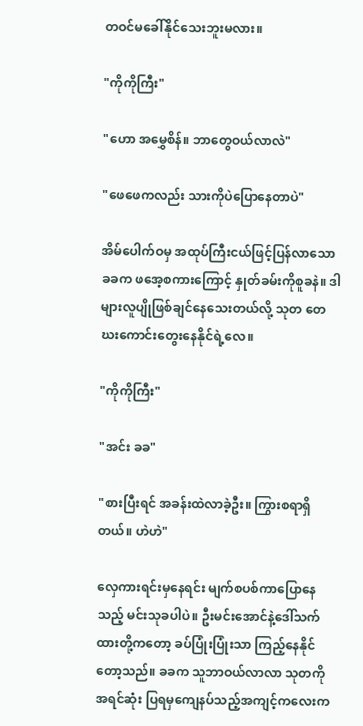တဝင်မခေါ်နိုင်သေးဘူးမလား။

"ကိုကိုကြီး"

"ဟော အမွှေစိန်။ ဘာတွေဝယ်လာလဲ"

"ဖေဖေကလည်း သားကိုပဲပြောနေတာပဲ"

အိမ်ပေါက်ဝမှ အထုပ်ကြီးငယ်ဖြင့်ပြန်လာသော ခခက ဖအေ့စကားကြောင့် နှုတ်ခမ်းကိုစူခနဲ။ ဒါများလူပျိုဖြစ်ချင်နေသေးတယ်လို့ သုတ တေဃးကောင်းတွေးနေနိုင်ရဲ့လေ။

"ကိုကိုကြီး"

"အင်း ခခ"

"စားပြီးရင် အခန်းထဲလာခဲ့ဦး။ ကြွားစရာရှိတယ်။ ဟဲဟဲ"

လှေကားရင်းမှနေရင်း မျက်စပစ်ကာပြောနေသည့် မင်းသုခပါပဲ။ ဦးမင်းအောင်နဲ့ဒေါ်သက်ထားတို့ကတော့ ခပ်ပြုံးပြုံးသာ ကြည့်နေနိုင်တော့သည်။ ခခက သူဘာဝယ်လာလာ သုတကိုအရင်ဆုံး ပြရမှကျေနပ်သည့်အကျင့်ကလေးက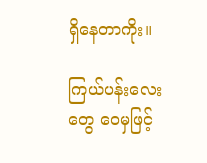ရှိနေတာကိုး။

ကြယ်ပန်းလေးတွေ ဝေမှဖြင့်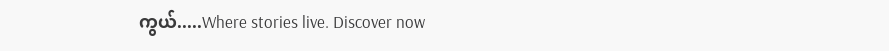ကွယ်.....Where stories live. Discover now